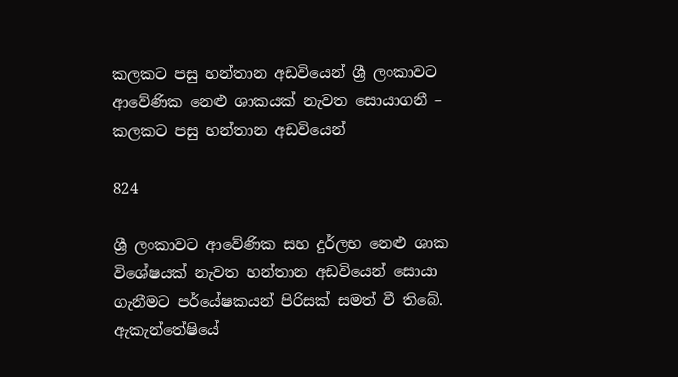කලකට පසු හන්තාන අඩවියෙන් ශ්‍රී ලංකාවට ආවේණික නෙළු ශාකයක් නැවත සොයාගනී – කලකට පසු හන්තාන අඩවියෙන්

824

ශ්‍රී ලංකාවට ආවේණික සහ දුර්ලභ නෙළු ශාක විශේෂයක් නැවත හන්තාන අඩවියෙන් සොයා ගැනීමට පර්යේෂකයන් පිරිසක් සමත් වී තිබේ. ඇකැන්තේෂියේ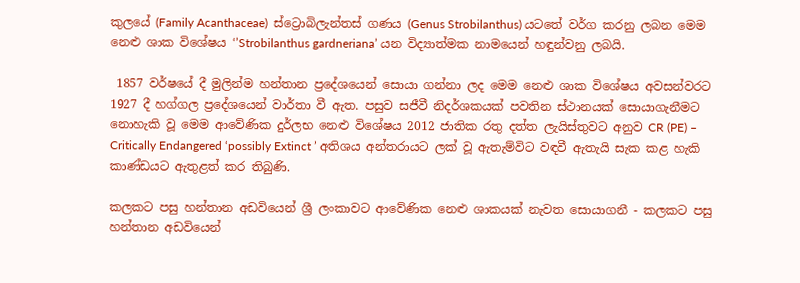කුලයේ (Family Acanthaceae)  ස්ට්‍රොබිලැන්තස් ගණය (Genus Strobilanthus) යටතේ වර්ග කරනු ලබන මෙම නෙළු ශාක විශේෂය ‘’Strobilanthus gardneriana’ යන විද්‍යාත්මක නාමයෙන් හඳුන්වනු ලබයි.

 1857 වර්ෂයේ දී මුලින්ම හන්තාන ප්‍රදේශයෙන් සොයා ගන්නා ලද මෙම නෙළු ශාක විශේෂය අවසන්වරට 1927 දී හග්ගල ප්‍රදේශයෙන් වාර්තා වී ඇත. පසුව සජීවී නිදර්ශකයක් පවතින ස්ථානයක් සොයාගැනීමට නොහැකි වූ මෙම ආවේණික දුර්ලභ නෙළු විශේෂය 2012 ජාතික රතු දත්ත ලැයිස්තුවට අනුව CR (PE) – Critically Endangered ‘possibly Extinct ’ අතිශය අන්තරායට ලක් වූ ඇතැම්විට වඳවී ඇතැයි සැක කළ හැකි කාණ්ඩයට ඇතුළත් කර තිබුණි.

කලකට පසු හන්තාන අඩවියෙන් ශ්‍රී ලංකාවට ආවේණික නෙළු ශාකයක් නැවත සොයාගනී - කලකට පසු හන්තාන අඩවියෙන්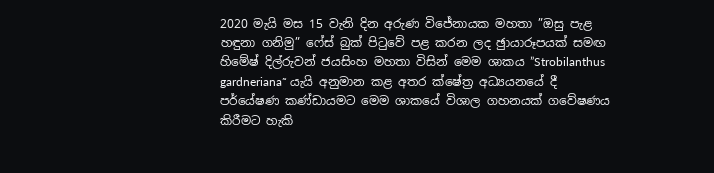2020 මැයි මස 15 වැනි දින අරුණ විජේනායක මහතා ”ඔසු පැළ හඳුනා ගනිමු” ෆේස් බුක් පිටුවේ පළ කරන ලද ඡුායාරූපයක් සමඟ හිමේෂ් දිල්රුවන් ජයසිංහ මහතා විසින් මෙම ශාකය ”Strobilanthus gardneriana˜ යැයි අනුමාන කළ අතර ක්ෂේත්‍ර අධ්‍යයනයේ දී පර්යේෂණ කණ්ඩායමට මෙම ශාකයේ විශාල ගහනයක් ගවේෂණය කිරීමට හැකි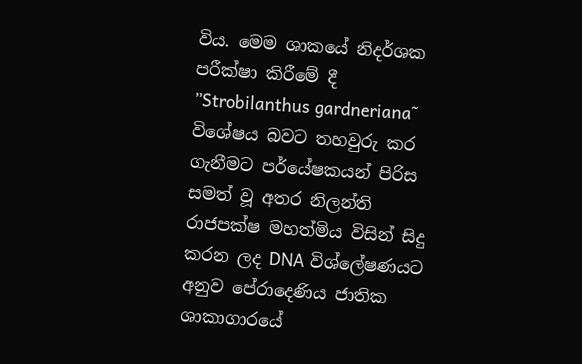විය. මෙම ශාකයේ නිදර්ශක පරීක්ෂා කිරීමේ දී ”Strobilanthus gardneriana˜ විශේෂය බවට තහවුරු කර ගැනීමට පර්යේෂකයන් පිරිස සමත් වූ අතර නිලන්ති රාජපක්ෂ මහත්මිය විසින් සිදු කරන ලද DNA විශ්ලේෂණයට අනුව පේරාදෙණිය ජාතික ශාකාගාරයේ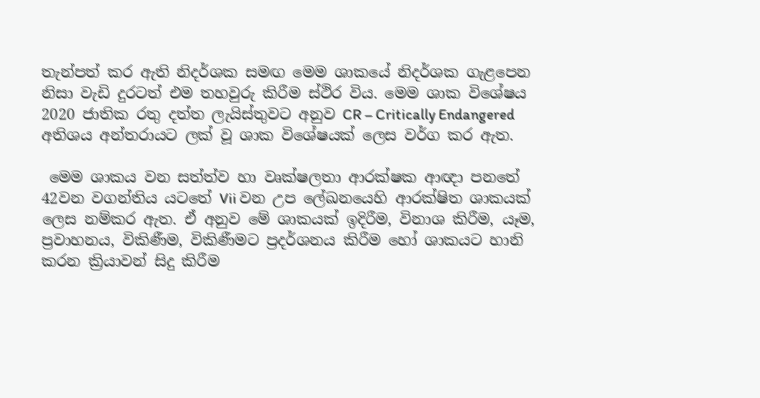තැන්පත් කර ඇති නිදර්ශක සමඟ මෙම ශාකයේ නිදර්ශක ගැළපෙන නිසා වැඩි දුරටත් එම තහවුරු කිරීම ස්ථිර විය. මෙම ශාක විශේෂය 2020 ජාතික රතු දත්ත ලැයිස්තුවට අනුව CR – Critically Endangered අතිශය අන්තරායට ලක් වූ ශාක විශේෂයක් ලෙස වර්ග කර ඇත.

 මෙම ශාකය වන සත්ත්ව හා වෘක්ෂලතා ආරක්ෂක ආඥා පනතේ 42වන වගන්තිය යටතේ Vii වන උප ලේඛනයෙහි ආරක්ෂිත ශාකයක් ලෙස නම්කර ඇත. ඒ අනුව මේ ශාකයක් ඉදිරීම, විනාශ කිරීම, යෑම, ප්‍රවාහනය, විකිණීම, විකිණීමට ප්‍රදර්ශනය කිරීම හෝ ශාකයට හානි කරන ක්‍රියාවන් සිදු කිරීම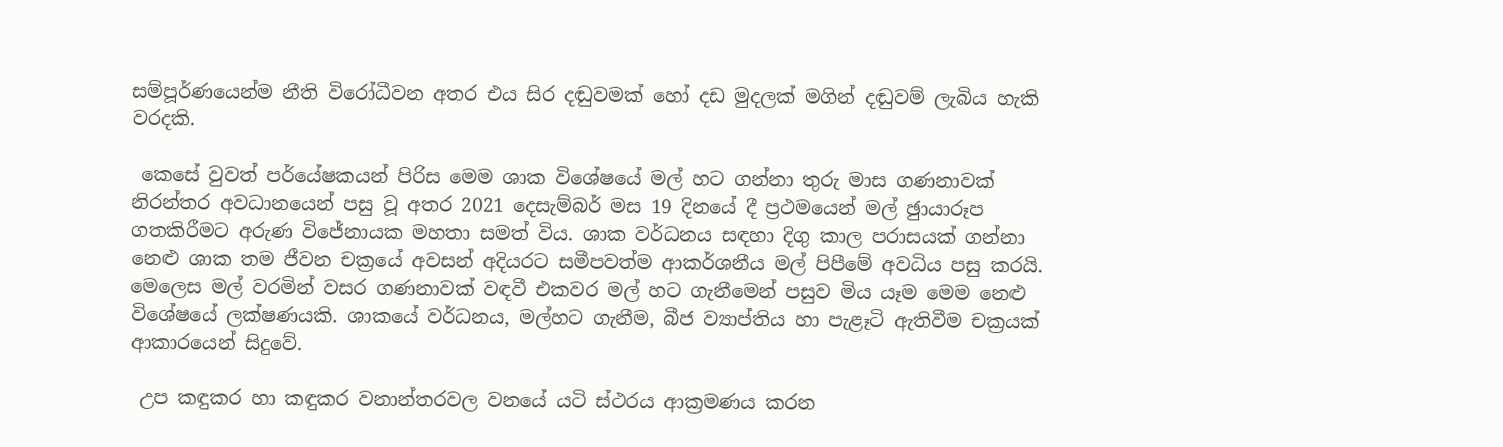සම්පූර්ණයෙන්ම නීති විරෝධීවන අතර එය සිර දඬුවමක් හෝ දඩ මුදලක් මගින් දඬුවම් ලැබිය හැකි වරදකි.

 කෙසේ වුවත් පර්යේෂකයන් පිරිස මෙම ශාක විශේෂයේ මල් හට ගන්නා තුරු මාස ගණනාවක් නිරන්තර අවධානයෙන් පසු වූ අතර 2021 දෙසැම්බර් මස 19 දිනයේ දී ප්‍රථමයෙන් මල් ඡුායාරූප ගතකිරීමට අරුණ විජේනායක මහතා සමත් විය. ශාක වර්ධනය සඳහා දිගු කාල පරාසයක් ගන්නා නෙළු ශාක තම ජීවන චක්‍රයේ අවසන් අදියරට සමීපවත්ම ආකර්ශනීය මල් පිපීමේ අවධිය පසු කරයි. මෙලෙස මල් වරමින් වසර ගණනාවක් වඳවී එකවර මල් හට ගැනීමෙන් පසුව මිය යෑම මෙම නෙළු විශේෂයේ ලක්ෂණයකි. ශාකයේ වර්ධනය, මල්හට ගැනීම, බීජ ව්‍යාප්තිය හා පැළෑටි ඇතිවීම චක්‍රයක් ආකාරයෙන් සිදුවේ.

 උප කඳුකර හා කඳුකර වනාන්තරවල වනයේ යටි ස්ථරය ආක්‍රමණය කරන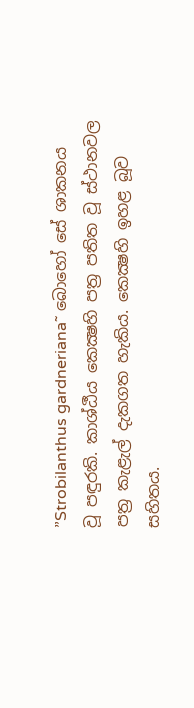”Strobilanthus gardneriana˜ බොහෝ සේ ශාකනය වූ පඳුරකි. කාශ්ඨීය කෙක්‍ෂහි පත්‍ර පතිත වූ ස්ථානවල පත්‍ර කැළැල් දැකගත හැකිය. කෙක්‍ෂහි ඉහළ බූව සහිතය.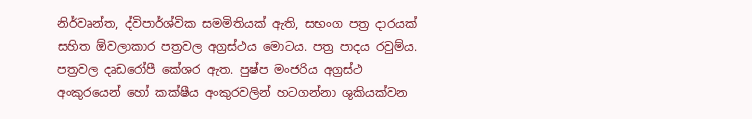නිර්වෘන්ත, ද්විපාර්ශ්වික සමමිතියක් ඇති, සභංග පත්‍ර දාරයක් සහිත ඕවලාකාර පත්‍රවල අග්‍රස්ථය මොටය. පත්‍ර පාදය රවුම්ය. පත්‍රවල දෘඩරෝපී කේශර ඇත. පුෂ්ප මංජරිය අග්‍රස්ථ අංකුරයෙන් හෝ කක්ෂීය අංකුරවලින් හටගන්නා ශුකියක්වන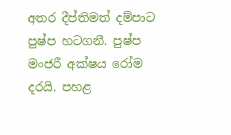අතර දීප්තිමත් දම්පාට පුෂ්ප හටගනී. පුෂ්ප මංජරී අක්ෂය රෝම දරයි. පහළ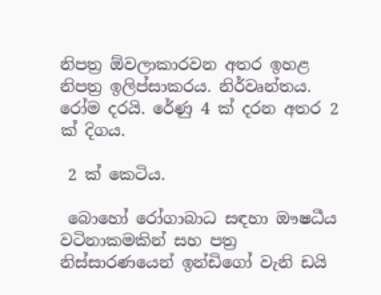නිපත්‍ර ඕවලාකාරවන අතර ඉහළ නිපත්‍ර ඉලිප්සාකරය. නිර්වෘන්තය. රෝම දරයි. රේණු 4 ක් දරන අතර 2 ක් දිගය.

 2 ක් කෙටිය.

 බොහෝ රෝගාබාධ සඳහා ඖෂධීය වටිනාකමකින් සහ පත්‍ර නිස්සාරණයෙන් ඉන්ඩිගෝ වැනි ඩයි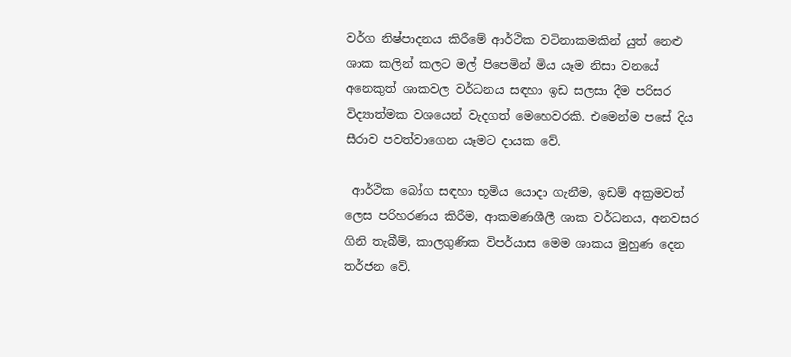වර්ග නිෂ්පාදනය කිරීමේ ආර්ථික වටිනාකමකින් යුත් නෙළු ශාක කලින් කලට මල් පිපෙමින් මිය යෑම නිසා වනයේ අනෙකුත් ශාකවල වර්ධනය සඳහා ඉඩ සලසා දීම පරිසර විද්‍යාත්මක වශයෙන් වැදගත් මෙහෙවරකි. එමෙන්ම පසේ දිය සීරාව පවත්වාගෙන යෑමට දායක වේ.

 ආර්ථික බෝග සඳහා භූමිය යොදා ගැනීම, ඉඩම් අක්‍රමවත් ලෙස පරිහරණය කිරීම, ආකමණශීලී ශාක වර්ධනය, අනවසර ගිනි තැබීම්, කාලගුණික විපර්යාස මෙම ශාකය මුහුණ දෙන තර්ජන වේ.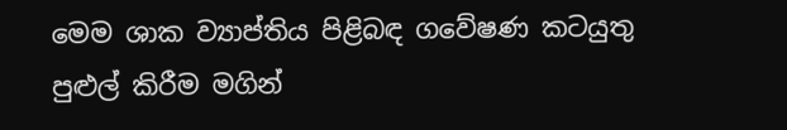මෙම ශාක ව්‍යාප්තිය පිළිබඳ ගවේෂණ කටයුතු පුළුල් කිරීම මගින්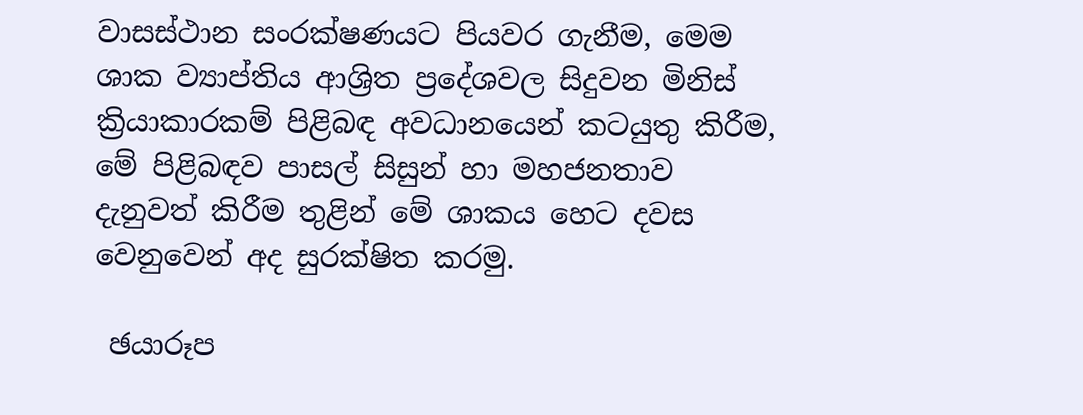වාසස්ථාන සංරක්ෂණයට පියවර ගැනීම, මෙම ශාක ව්‍යාප්තිය ආශ්‍රිත ප්‍රදේශවල සිදුවන මිනිස් ක්‍රියාකාරකම් පිළිබඳ අවධානයෙන් කටයුතු කිරීම, මේ පිළිබඳව පාසල් සිසුන් හා මහජනතාව දැනුවත් කිරීම තුළින් මේ ශාකය හෙට දවස වෙනුවෙන් අද සුරක්ෂිත කරමු.

 ඡයාරූප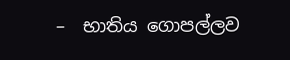–  භාතිය ගොපල්ලව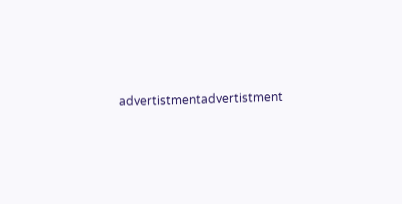advertistmentadvertistment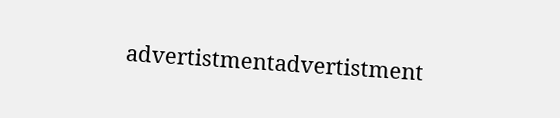advertistmentadvertistment